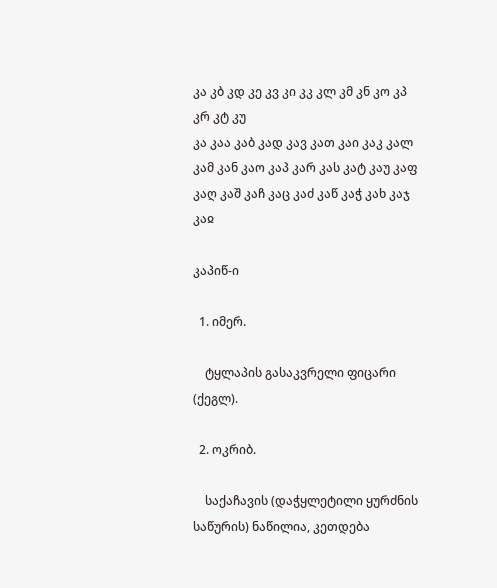კა კბ კდ კე კვ კი კკ კლ კმ კნ კო კპ კრ კტ კუ
კა კაა კაბ კად კავ კათ კაი კაკ კალ კამ კან კაო კაპ კარ კას კატ კაუ კაფ კაღ კაშ კაჩ კაც კაძ კაწ კაჭ კახ კაჯ კაჲ

კაპიწ-ი

  1. იმერ.

    ტყლაპის გასაკვრელი ფიცარი (ქეგლ).

  2. ოკრიბ.

    საქაჩავის (დაჭყლეტილი ყურძნის საწურის) ნაწილია, კეთდება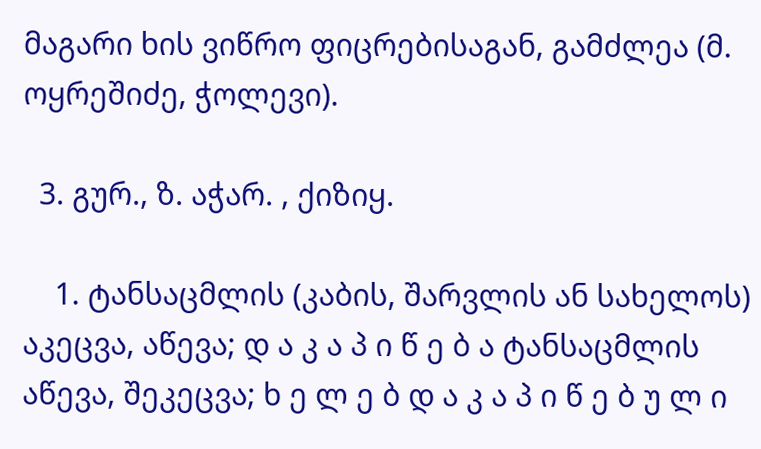მაგარი ხის ვიწრო ფიცრებისაგან, გამძლეა (მ. ოყრეშიძე, ჭოლევი).

  3. გურ., ზ. აჭარ. , ქიზიყ.

    1. ტანსაცმლის (კაბის, შარვლის ან სახელოს) აკეცვა, აწევა; დ ა კ ა პ ი წ ე ბ ა ტანსაცმლის აწევა, შეკეცვა; ხ ე ლ ე ბ დ ა კ ა პ ი წ ე ბ უ ლ ი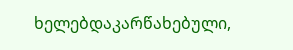ხელებდაკარწახებული,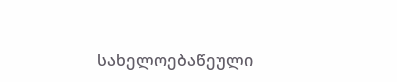სახელოებაწეული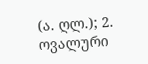(ა. ღლ.); 2. ოვალური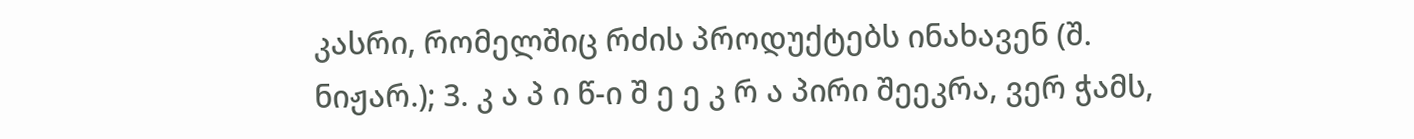კასრი, რომელშიც რძის პროდუქტებს ინახავენ (შ. ნიჟარ.); 3. კ ა პ ი წ-ი შ ე ე კ რ ა პირი შეეკრა, ვერ ჭამს,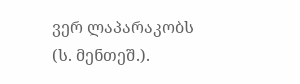ვერ ლაპარაკობს (ს. მენთეშ.).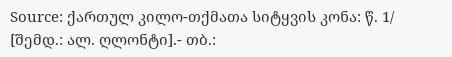Source: ქართულ კილო-თქმათა სიტყვის კონა: წ. 1/ [შემდ.: ალ. ღლონტი].- თბ.: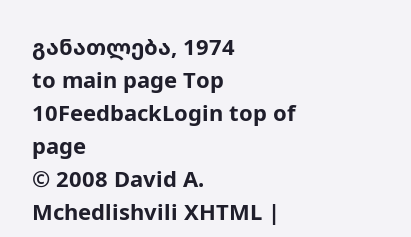განათლება, 1974
to main page Top 10FeedbackLogin top of page
© 2008 David A. Mchedlishvili XHTML |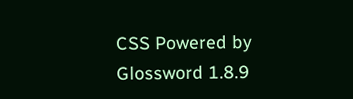CSS Powered by Glossword 1.8.9